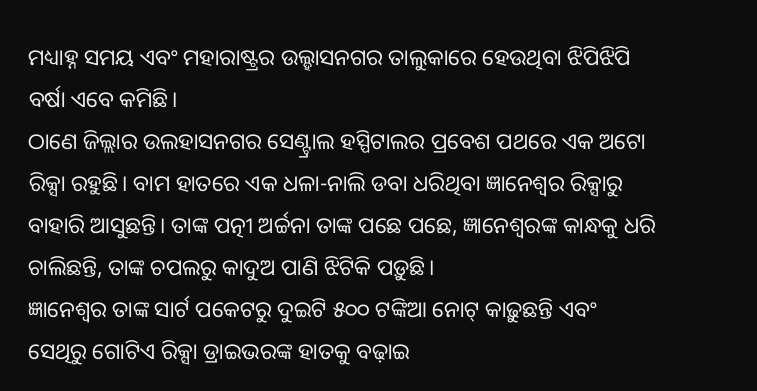ମଧ୍ୟାହ୍ନ ସମୟ ଏବଂ ମହାରାଷ୍ଟ୍ରର ଉଲ୍ହାସନଗର ତାଲୁକାରେ ହେଉଥିବା ଝିପିଝିପି ବର୍ଷା ଏବେ କମିଛି।
ଠାଣେ ଜିଲ୍ଲାର ଉଲହାସନଗର ସେଣ୍ଟ୍ରାଲ ହସ୍ପିଟାଲର ପ୍ରବେଶ ପଥରେ ଏକ ଅଟୋ ରିକ୍ସା ରହୁଛି। ବାମ ହାତରେ ଏକ ଧଳା-ନାଲି ଡବା ଧରିଥିବା ଜ୍ଞାନେଶ୍ୱର ରିକ୍ସାରୁ ବାହାରି ଆସୁଛନ୍ତି। ତାଙ୍କ ପତ୍ନୀ ଅର୍ଚ୍ଚନା ତାଙ୍କ ପଛେ ପଛେ, ଜ୍ଞାନେଶ୍ୱରଙ୍କ କାନ୍ଧକୁ ଧରି ଚାଲିଛନ୍ତି, ତାଙ୍କ ଚପଲରୁ କାଦୁଅ ପାଣି ଝିଟିକି ପଡ଼ୁଛି।
ଜ୍ଞାନେଶ୍ୱର ତାଙ୍କ ସାର୍ଟ ପକେଟରୁ ଦୁଇଟି ୫୦୦ ଟଙ୍କିଆ ନୋଟ୍ କାଢ଼ୁଛନ୍ତି ଏବଂ ସେଥିରୁ ଗୋଟିଏ ରିକ୍ସା ଡ୍ରାଇଭରଙ୍କ ହାତକୁ ବଢ଼ାଇ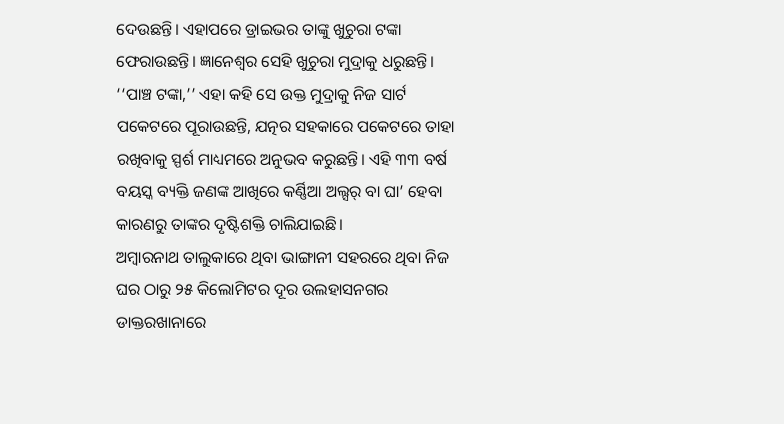ଦେଉଛନ୍ତି। ଏହାପରେ ଡ୍ରାଇଭର ତାଙ୍କୁ ଖୁଚୁରା ଟଙ୍କା ଫେରାଉଛନ୍ତି। ଜ୍ଞାନେଶ୍ୱର ସେହି ଖୁଚୁରା ମୁଦ୍ରାକୁ ଧରୁଛନ୍ତି। ‘‘ପାଞ୍ଚ ଟଙ୍କା,’’ ଏହା କହି ସେ ଉକ୍ତ ମୁଦ୍ରାକୁ ନିଜ ସାର୍ଟ ପକେଟରେ ପୂରାଉଛନ୍ତି, ଯତ୍ନର ସହକାରେ ପକେଟରେ ତାହା ରଖିବାକୁ ସ୍ପର୍ଶ ମାଧ୍ୟମରେ ଅନୁଭବ କରୁଛନ୍ତି। ଏହି ୩୩ ବର୍ଷ ବୟସ୍କ ବ୍ୟକ୍ତି ଜଣଙ୍କ ଆଖିରେ କର୍ଣ୍ଣିଆ ଅଲ୍ସର୍ ବା ଘା’ ହେବା କାରଣରୁ ତାଙ୍କର ଦୃଷ୍ଟିଶକ୍ତି ଚାଲିଯାଇଛି।
ଅମ୍ବାରନାଥ ତାଲୁକାରେ ଥିବା ଭାଙ୍ଗାନୀ ସହରରେ ଥିବା ନିଜ ଘର ଠାରୁ ୨୫ କିଲୋମିଟର ଦୂର ଉଲହାସନଗର ଡାକ୍ତରଖାନାରେ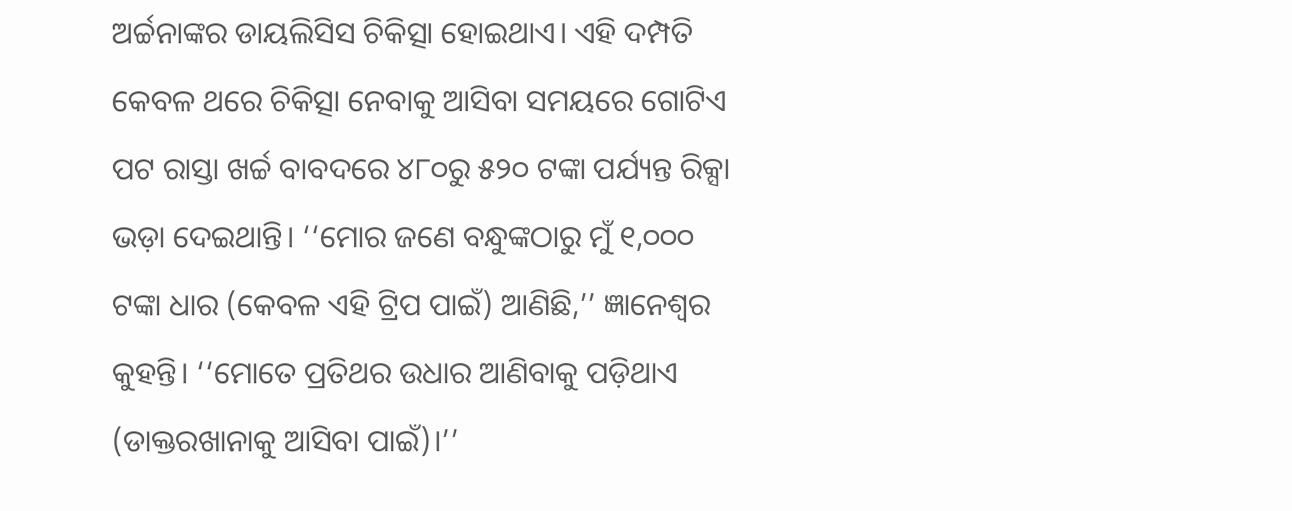ଅର୍ଚ୍ଚନାଙ୍କର ଡାୟଲିସିସ ଚିକିତ୍ସା ହୋଇଥାଏ। ଏହି ଦମ୍ପତି କେବଳ ଥରେ ଚିକିତ୍ସା ନେବାକୁ ଆସିବା ସମୟରେ ଗୋଟିଏ ପଟ ରାସ୍ତା ଖର୍ଚ୍ଚ ବାବଦରେ ୪୮୦ରୁ ୫୨୦ ଟଙ୍କା ପର୍ଯ୍ୟନ୍ତ ରିକ୍ସା ଭଡ଼ା ଦେଇଥାନ୍ତି। ‘‘ମୋର ଜଣେ ବନ୍ଧୁଙ୍କଠାରୁ ମୁଁ ୧,୦୦୦ ଟଙ୍କା ଧାର (କେବଳ ଏହି ଟ୍ରିପ ପାଇଁ) ଆଣିଛି,’’ ଜ୍ଞାନେଶ୍ୱର କୁହନ୍ତି। ‘‘ମୋତେ ପ୍ରତିଥର ଉଧାର ଆଣିବାକୁ ପଡ଼ିଥାଏ (ଡାକ୍ତରଖାନାକୁ ଆସିବା ପାଇଁ)।’’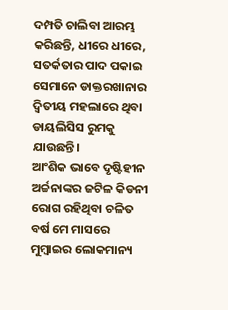ଦମ୍ପତି ଚାଲିବା ଆରମ୍ଭ କରିଛନ୍ତି, ଧୀରେ ଧୀରେ, ସତର୍କତାର ପାଦ ପକାଇ ସେମାନେ ଡାକ୍ତରଖାନାର ଦ୍ୱିତୀୟ ମହଲାରେ ଥିବା ଡାୟଲିସିସ ରୁମକୁ ଯାଉଛନ୍ତି।
ଆଂଶିକ ଭାବେ ଦୃଷ୍ଟିହୀନ ଅର୍ଚ୍ଚନାଙ୍କର ଜଟିଳ କିଡନୀ ରୋଗ ରହିଥିବା ଚଳିତ ବର୍ଷ ମେ ମାସରେ ମୁମ୍ବାଇର ଲୋକମାନ୍ୟ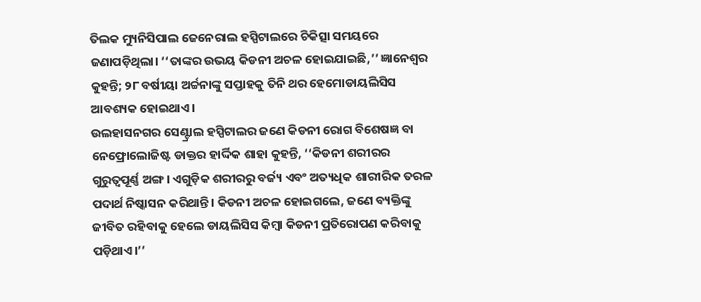ତିଲକ ମ୍ୟୁନିସିପାଲ ଜେନେରାଲ ହସ୍ପିଟାଲରେ ଚିକିତ୍ସା ସମୟରେ ଜଣାପଡ଼ିଥିଲା। ‘‘ତାଙ୍କର ଉଭୟ କିଡନୀ ଅଚଳ ହୋଇଯାଇଛି,’’ ଜ୍ଞାନେଶ୍ୱର କୁହନ୍ତି; ୨୮ ବର୍ଷୀୟା ଅର୍ଚ୍ଚନାଙ୍କୁ ସପ୍ତାହକୁ ତିନି ଥର ହେମୋଡାୟଲିସିସ ଆବଶ୍ୟକ ହୋଇଥାଏ।
ଉଲହାସନଗର ସେଣ୍ଟ୍ରାଲ ହସ୍ପିଟାଲର ଜଣେ କିଡନୀ ରୋଗ ବିଶେଷଜ୍ଞ ବା ନେଫ୍ରୋଲୋଜିଷ୍ଟ ଡାକ୍ତର ହାର୍ଦ୍ଦିକ ଶାହା କୁହନ୍ତି, ‘‘କିଡନୀ ଶରୀରର ଗୁରୁତ୍ୱପୂର୍ଣ୍ଣ ଅଙ୍ଗ। ଏଗୁଡ଼ିକ ଶରୀରରୁ ବର୍ଜ୍ୟ ଏବଂ ଅତ୍ୟଧିକ ଶାରୀରିକ ତରଳ ପଦାର୍ଥ ନିଷ୍କାସନ କରିଥାନ୍ତି। କିଡନୀ ଅଚଳ ହୋଇଗଲେ, ଜଣେ ବ୍ୟକ୍ତିଙ୍କୁ ଜୀବିତ ରହିବାକୁ ହେଲେ ଡାୟଲିସିସ କିମ୍ବା କିଡନୀ ପ୍ରତିରୋପଣ କରିବାକୁ ପଡ଼ିଥାଏ।’’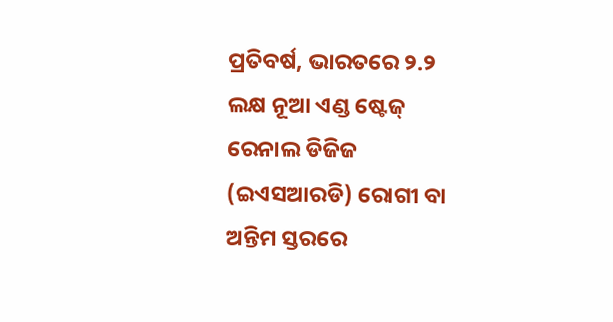ପ୍ରତିବର୍ଷ, ଭାରତରେ ୨.୨ ଲକ୍ଷ ନୂଆ ଏଣ୍ଡ ଷ୍ଟେଜ୍ ରେନାଲ ଡିଜିଜ (ଇଏସଆରଡି) ରୋଗୀ ବା ଅନ୍ତିମ ସ୍ତରରେ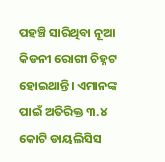ପହଞ୍ଚି ସାରିଥିବା ନୂଆ କିଡନୀ ରୋଗୀ ଚିହ୍ନଟ ହୋଇଥାନ୍ତି। ଏମାନଙ୍କ ପାଇଁ ଅତିରିକ୍ତ ୩.୪ କୋଟି ଡାୟଲିସିସ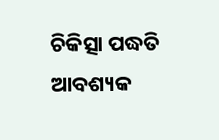ଚିକିତ୍ସା ପଦ୍ଧତି ଆବଶ୍ୟକ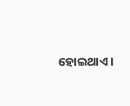ହୋଇଥାଏ।